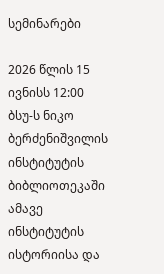სემინარები

2026 წლის 15 ივნისს 12:00 ბსუ-ს ნიკო ბერძენიშვილის ინსტიტუტის ბიბლიოთეკაში ამავე ინსტიტუტის ისტორიისა და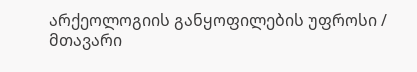არქეოლოგიის განყოფილების უფროსი / მთავარი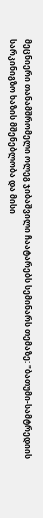მეცნიერი თანამშრომელი ოლეგ ჯიბაშვილი ჩაატარებს სემინარს თემაზე: "ბათუმი-სამტრედიის სარკინიგზო ხაზის მშენებლობა და მისი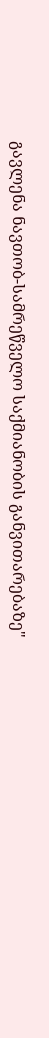გავლენა ნავთობ-სამრეწველო საქმიანობის განვითარებაზე"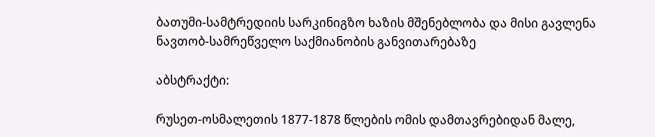ბათუმი-სამტრედიის სარკინიგზო ხაზის მშენებლობა და მისი გავლენა ნავთობ-სამრეწველო საქმიანობის განვითარებაზე

აბსტრაქტი:

რუსეთ-ოსმალეთის 1877-1878 წლების ომის დამთავრებიდან მალე,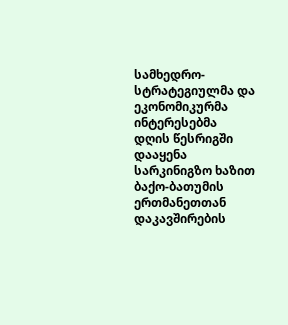სამხედრო-სტრატეგიულმა და ეკონომიკურმა ინტერესებმა დღის წესრიგში დააყენა სარკინიგზო ხაზით ბაქო-ბათუმის ერთმანეთთან დაკავშირების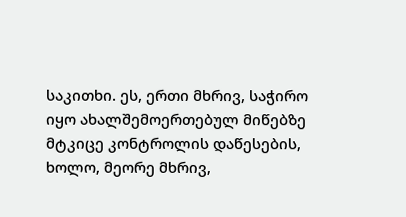საკითხი. ეს, ერთი მხრივ, საჭირო იყო ახალშემოერთებულ მიწებზე მტკიცე კონტროლის დაწესების, ხოლო, მეორე მხრივ,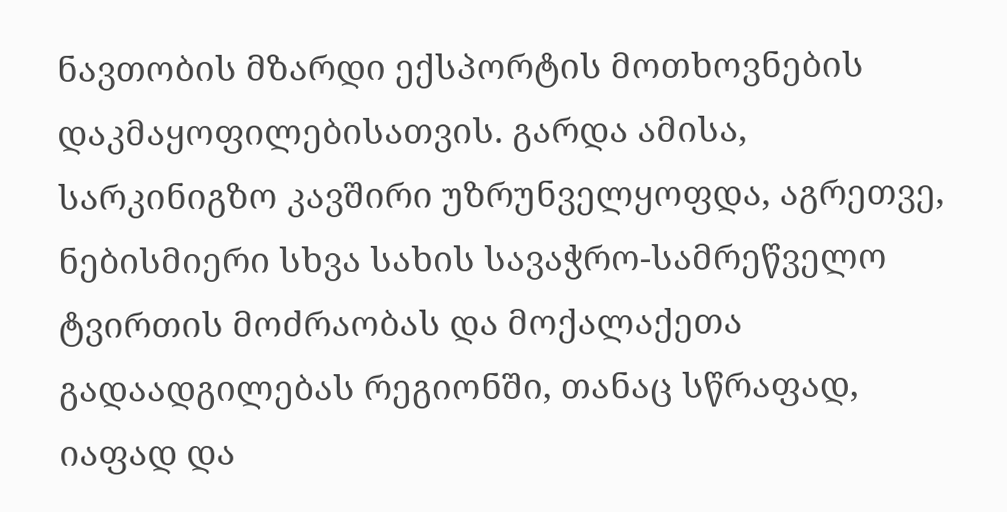ნავთობის მზარდი ექსპორტის მოთხოვნების დაკმაყოფილებისათვის. გარდა ამისა, სარკინიგზო კავშირი უზრუნველყოფდა, აგრეთვე, ნებისმიერი სხვა სახის სავაჭრო-სამრეწველო ტვირთის მოძრაობას და მოქალაქეთა გადაადგილებას რეგიონში, თანაც სწრაფად, იაფად და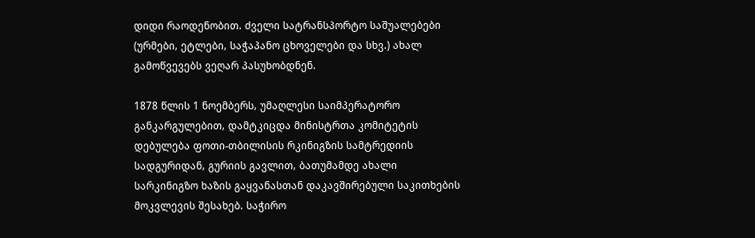დიდი რაოდენობით. ძველი სატრანსპორტო საშუალებები (ურმები, ეტლები, საჭაპანო ცხოველები და სხვ.) ახალ გამოწვევებს ვეღარ პასუხობდნენ.

1878 წლის 1 ნოემბერს, უმაღლესი საიმპერატორო განკარგულებით, დამტკიცდა მინისტრთა კომიტეტის დებულება ფოთი-თბილისის რკინიგზის სამტრედიის სადგურიდან, გურიის გავლით, ბათუმამდე ახალი სარკინიგზო ხაზის გაყვანასთან დაკავშირებული საკითხების მოკვლევის შესახებ. საჭირო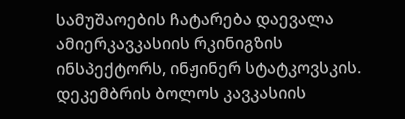სამუშაოების ჩატარება დაევალა ამიერკავკასიის რკინიგზის ინსპექტორს, ინჟინერ სტატკოვსკის. დეკემბრის ბოლოს კავკასიის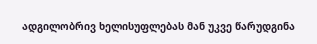ადგილობრივ ხელისუფლებას მან უკვე წარუდგინა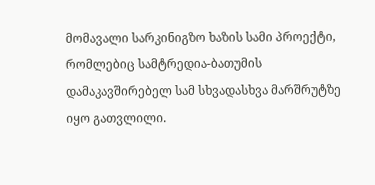მომავალი სარკინიგზო ხაზის სამი პროექტი, რომლებიც სამტრედია-ბათუმის დამაკავშირებელ სამ სხვადასხვა მარშრუტზე იყო გათვლილი.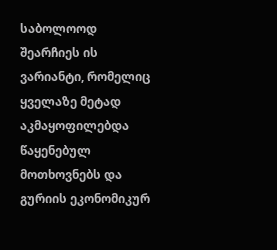საბოლოოდ შეარჩიეს ის ვარიანტი, რომელიც ყველაზე მეტად აკმაყოფილებდა წაყენებულ მოთხოვნებს და გურიის ეკონომიკურ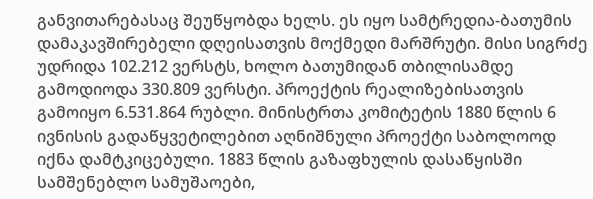განვითარებასაც შეუწყობდა ხელს. ეს იყო სამტრედია-ბათუმის დამაკავშირებელი დღეისათვის მოქმედი მარშრუტი. მისი სიგრძე უდრიდა 102.212 ვერსტს, ხოლო ბათუმიდან თბილისამდე გამოდიოდა 330.809 ვერსტი. პროექტის რეალიზებისათვის გამოიყო 6.531.864 რუბლი. მინისტრთა კომიტეტის 1880 წლის 6 ივნისის გადაწყვეტილებით აღნიშნული პროექტი საბოლოოდ იქნა დამტკიცებული. 1883 წლის გაზაფხულის დასაწყისში სამშენებლო სამუშაოები,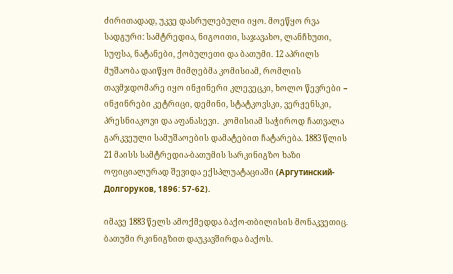ძირითადად, უკვე დასრულებული იყო. მოეწყო რვა სადგური: სამტრედია, ნიგოითი, საჯავახო, ლანჩხუთი, სუფსა, ნატანები, ქობულეთი და ბათუმი. 12 აპრილს მუშაობა დაიწყო მიმღებმა კომისიამ, რომლის თავმჯდომარე იყო ინჟინერი კლევეცკი, ხოლო წევრები − ინჟინრები კეტრიცი, დემინი, სტატკოვსკი, ვერჟენსკი, პრესნიაკოვი და აფანასევი.  კომისიამ საჭიროდ ჩათვალა გარკვეული სამუშაოების დამატებით ჩატარება. 1883 წლის 21 მაისს სამტრედია-ბათუმის სარკინიგზო ხაზი ოფიციალურად შევიდა ექსპლუატაციაში (Аргутинский-Долгоруков, 1896: 57-62).

იმავე 1883 წელს ამოქმედდა ბაქო-თბილისის მონაკვეთიც. ბათუმი რკინიგზით დაუკავშირდა ბაქოს.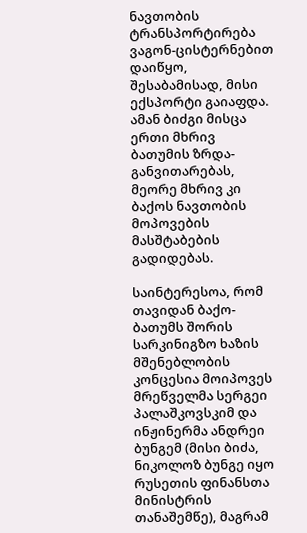ნავთობის ტრანსპორტირება ვაგონ-ცისტერნებით დაიწყო, შესაბამისად, მისი ექსპორტი გაიაფდა. ამან ბიძგი მისცა ერთი მხრივ ბათუმის ზრდა-განვითარებას, მეორე მხრივ კი ბაქოს ნავთობის მოპოვების მასშტაბების გადიდებას.

საინტერესოა, რომ თავიდან ბაქო-ბათუმს შორის სარკინიგზო ხაზის მშენებლობის კონცესია მოიპოვეს მრეწველმა სერგეი პალაშკოვსკიმ და ინჟინერმა ანდრეი ბუნგემ (მისი ბიძა, ნიკოლოზ ბუნგე იყო რუსეთის ფინანსთა მინისტრის თანაშემწე), მაგრამ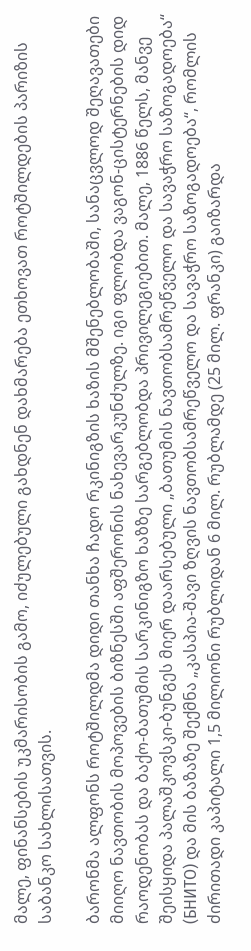მალე, ფინანსების უკმარისობის გამო, იძულებული გახდნენ დახმარება ეთხოვათ როტშილდების პარიზის საბანკო სახლისათვის.

ბარონმა ალფონს როტშილდმა დიდი თანხა ჩადო რკინიგზის ხაზის მშენებლობაში, სანაცვლოდ შეღავათები მიიღო ნავთობის მოპოვების ბიზნესში აფშერონის ნახევარკუნძულზე. იგი ფლობდა ვაგონ-ცისტერნების დიდ რაოდენობას და ბაქო-ბათუმის სარკინიგზო ხაზზე სარგებლობდა პრივილეგიებით. მალე, 1886 წელს, მანვე შეისყიდა პალაშკოვსკი-ბუნგეს მიერ დაარსებული „ბათუმის ნავთობსამრეწველო და სავაჭრო საზოგადოება“ (БНИТО) და მის ბაზაზე შექმნა „კასპია-შავი ზღვის ნავთობსამრეწველო და სავაჭრო საზოგადოება“, რომლის ძირითადი კაპიტალი 1,5 მილიონი რუბლიდან 6 მილ. რუბლამდე (25 მილ. ფრანკი) გაიზარდა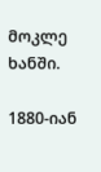მოკლე ხანში.

1880-იან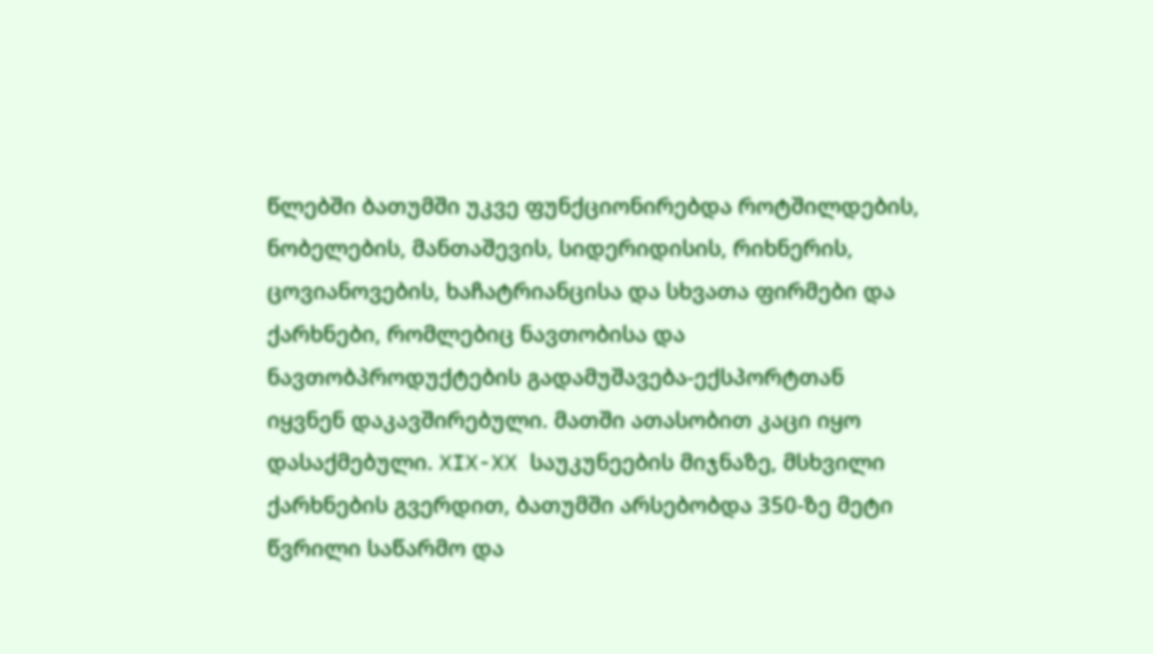წლებში ბათუმში უკვე ფუნქციონირებდა როტშილდების, ნობელების, მანთაშევის, სიდერიდისის, რიხნერის, ცოვიანოვების, ხაჩატრიანცისა და სხვათა ფირმები და ქარხნები, რომლებიც ნავთობისა და ნავთობპროდუქტების გადამუშავება-ექსპორტთან იყვნენ დაკავშირებული. მათში ათასობით კაცი იყო დასაქმებული. XIX-XX საუკუნეების მიჯნაზე, მსხვილი ქარხნების გვერდით, ბათუმში არსებობდა 350-ზე მეტი წვრილი საწარმო და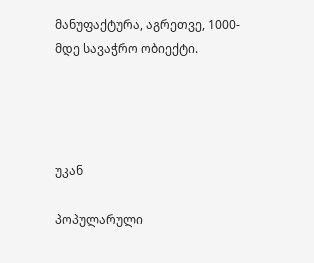მანუფაქტურა, აგრეთვე, 1000-მდე სავაჭრო ობიექტი.




უკან

პოპულარული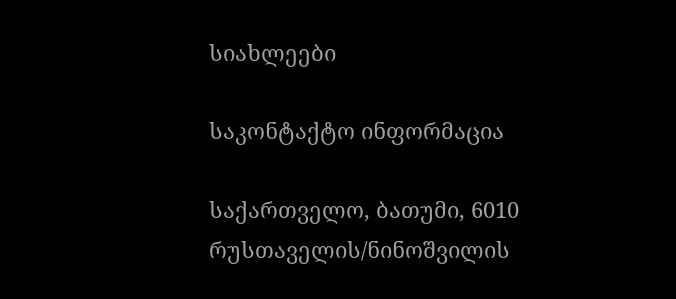სიახლეები

საკონტაქტო ინფორმაცია

საქართველო, ბათუმი, 6010
რუსთაველის/ნინოშვილის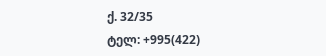ქ. 32/35
ტელ: +995(422)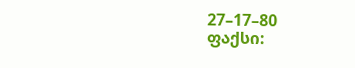27–17–80
ფაქსი: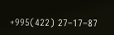+995(422) 27–17–87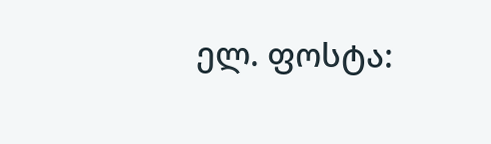ელ. ფოსტა: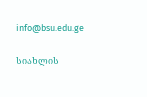info@bsu.edu.ge


სიახლის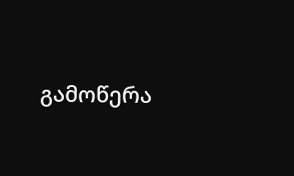გამოწერა